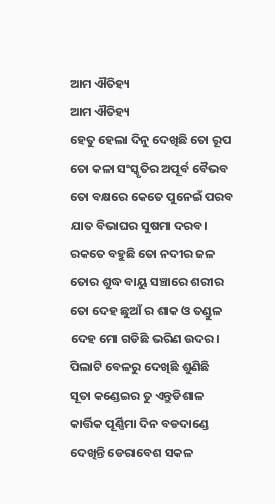ଆମ ଐତିହ୍ୟ
ଆମ ଐତିହ୍ୟ
ହେତୁ ହେଲା ଦିନୁ ଦେଖିଛି ତୋ ରୂପ
ତୋ କଳା ସଂସ୍କୃତିର ଅପୂର୍ବ ବୈଭବ
ତୋ ବକ୍ଷରେ କେତେ ପୁନେଇଁ ପରବ
ଯାତ ବିଭାଘର ସୁଷମା ଦରବ।
ରକତେ ବହୁଛି ତୋ ନଦୀର ଜଳ
ତୋର ଶୁଦ୍ଧ ବାୟୁ ସଞ୍ଚାରେ ଶରୀର
ତୋ ଦେହ ଛୁଆଁ ର ଶାକ ଓ ତଣ୍ଡୁଳ
ଦେହ ମୋ ଗଡିଛି ଭରିଣ ଉଦର।
ପିଲାଟି ବେଳରୁ ଦେଖିଛି ଶୁଣିଛି
ସୂତା କଣ୍ଡେଇର ତୁ ଏନ୍ତୁଡିଶାଳ
କାର୍ତ୍ତିକ ପୂର୍ଣ୍ଣିମା ଦିନ ବଡଦାଣ୍ଡେ
ଦେଖିନ୍ତି ଡେରାବେଶ ସକଳ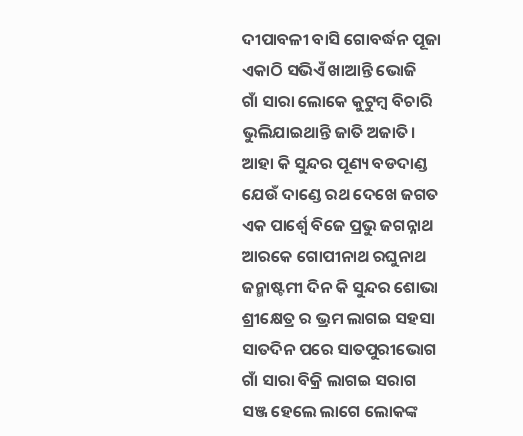ଦୀପାବଳୀ ବାସି ଗୋବର୍ଦ୍ଧନ ପୂଜା
ଏକାଠି ସଭିଏଁ ଖାଆନ୍ତି ଭୋଜି
ଗାଁ ସାରା ଲୋକେ କୁଟୁମ୍ବ ବିଚାରି
ଭୁଲିଯାଇଥାନ୍ତି ଜାତି ଅଜାତି।
ଆହା କି ସୁନ୍ଦର ପୂଣ୍ୟ ବଡଦାଣ୍ଡ
ଯେଉଁ ଦାଣ୍ଡେ ରଥ ଦେଖେ ଜଗତ
ଏକ ପାର୍ଶ୍ବେ ବିଜେ ପ୍ରଭୁ ଜଗନ୍ନାଥ
ଆରକେ ଗୋପୀନାଥ ରଘୁନାଥ
ଜନ୍ମାଷ୍ଟମୀ ଦିନ କି ସୁନ୍ଦର ଶୋଭା
ଶ୍ରୀକ୍ଷେତ୍ର ର ଭ୍ରମ ଲାଗଇ ସହସା
ସାତଦିନ ପରେ ସାତପୁରୀଭୋଗ
ଗାଁ ସାରା ବିକ୍ରି ଲାଗଇ ସରାଗ
ସଞ୍ଜ ହେଲେ ଲାଗେ ଲୋକଙ୍କ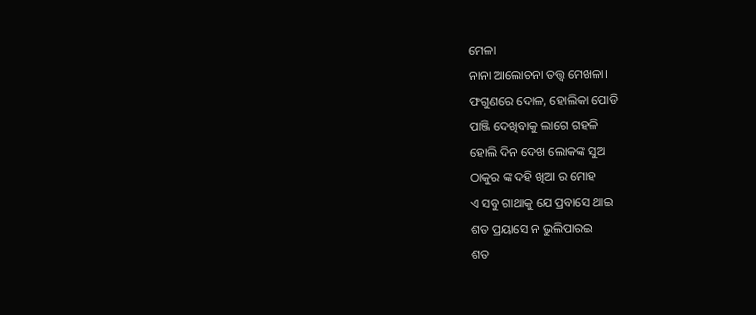ମେଳା
ନାନା ଆଲୋଚନା ତତ୍ତ୍ବ ମେଖଳା।
ଫଗୁଣରେ ଦୋଳ, ହୋଲିକା ପୋଡି
ପାଞ୍ଜି ଦେଖିବାକୁ ଲାଗେ ଗହଳି
ହୋଲି ଦିନ ଦେଖ ଲୋକଙ୍କ ସୁଅ
ଠାକୁର ଙ୍କ ଦହି ଖିଆ ର ମୋହ
ଏ ସବୁ ଗାଥାକୁ ଯେ ପ୍ରବାସେ ଥାଇ
ଶତ ପ୍ରୟାସେ ନ ଭୁଲିପାରଇ
ଶତ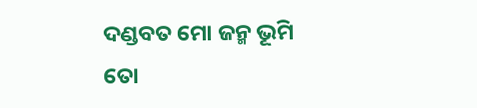ଦଣ୍ଡବତ ମୋ ଜନ୍ମ ଭୂମି
ତୋ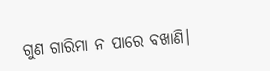ଗୁଣ ଗାରିମା ନ ପାରେ ବଖାଣି।